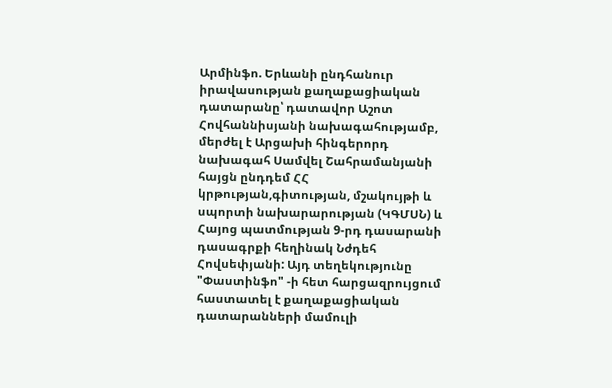Արմինֆո. Երևանի ընդհանուր իրավասության քաղաքացիական դատարանը՝ դատավոր Աշոտ Հովհաննիսյանի նախագահությամբ, մերժել է Արցախի հինգերորդ նախագահ Սամվել Շահրամանյանի հայցն ընդդեմ ՀՀ կրթության,գիտության, մշակույթի և սպորտի նախարարության (ԿԳՄՍՆ) և Հայոց պատմության 9-րդ դասարանի դասագրքի հեղինակ Նժդեհ Հովսեփյանի: Այդ տեղեկությունը "Փաստինֆո" -ի հետ հարցազրույցում հաստատել է քաղաքացիական դատարանների մամուլի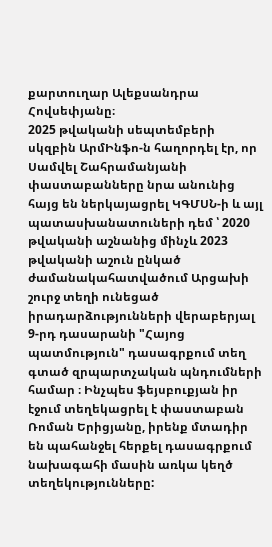քարտուղար Ալեքսանդրա Հովսեփյանը։
2025 թվականի սեպտեմբերի սկզբին ԱրմԻնֆո-ն հաղորդել էր, որ Սամվել Շահրամանյանի փաստաբանները նրա անունից հայց են ներկայացրել ԿԳՄՍՆ-ի և այլ պատասխանատուների դեմ ՝ 2020 թվականի աշնանից մինչև 2023 թվականի աշուն ընկած ժամանակահատվածում Արցախի շուրջ տեղի ունեցած իրադարձությունների վերաբերյալ 9-րդ դասարանի "Հայոց պատմություն" դասագրքում տեղ գտած զրպարտչական պնդումների համար ։ Ինչպես ֆեյսբուքյան իր էջում տեղեկացրել է փաստաբան Ռոման Երիցյանը, իրենք մտադիր են պահանջել հերքել դասագրքում նախագահի մասին առկա կեղծ տեղեկությունները: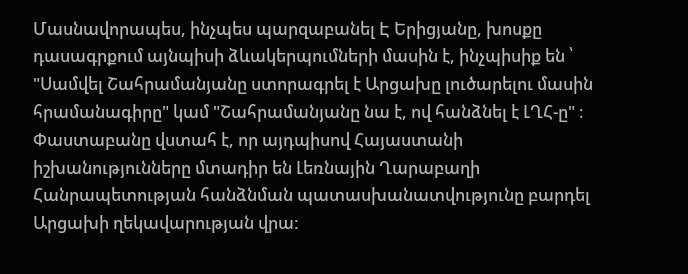Մասնավորապես, ինչպես պարզաբանել Է Երիցյանը, խոսքը դասագրքում այնպիսի ձևակերպումների մասին է, ինչպիսիք են ՝ "Սամվել Շահրամանյանը ստորագրել է Արցախը լուծարելու մասին հրամանագիրը" կամ "Շահրամանյանը նա է, ով հանձնել է ԼՂՀ-ը" ։ Փաստաբանը վստահ է, որ այդպիսով Հայաստանի իշխանությունները մտադիր են Լեռնային Ղարաբաղի Հանրապետության հանձնման պատասխանատվությունը բարդել Արցախի ղեկավարության վրա: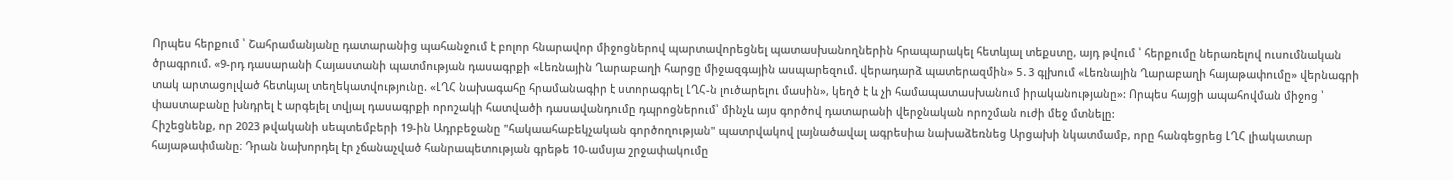Որպես հերքում ՝ Շահրամանյանը դատարանից պահանջում է բոլոր հնարավոր միջոցներով պարտավորեցնել պատասխանողներին հրապարակել հետևյալ տեքստը, այդ թվում ՝ հերքումը ներառելով ուսումնական ծրագրում. «9-րդ դասարանի Հայաստանի պատմության դասագրքի «Լեռնային Ղարաբաղի հարցը միջազգային ասպարեզում. վերադարձ պատերազմին» 5․3 գլխում «Լեռնային Ղարաբաղի հայաթափումը» վերնագրի տակ արտացոլված հետևյալ տեղեկատվությունը. «ԼՂՀ նախագահը հրամանագիր է ստորագրել ԼՂՀ-ն լուծարելու մասին», կեղծ է և չի համապատասխանում իրականությանը»: Որպես հայցի ապահովման միջոց ՝ փաստաբանը խնդրել է արգելել տվյալ դասագրքի որոշակի հատվածի դասավանդումը դպրոցներում՝ մինչև այս գործով դատարանի վերջնական որոշման ուժի մեջ մտնելը:
Հիշեցնենք, որ 2023 թվականի սեպտեմբերի 19-ին Ադրբեջանը "հակաահաբեկչական գործողության" պատրվակով լայնածավալ ագրեսիա նախաձեռնեց Արցախի նկատմամբ, որը հանգեցրեց ԼՂՀ լիակատար հայաթափմանը։ Դրան նախորդել էր չճանաչված հանրապետության գրեթե 10-ամսյա շրջափակումը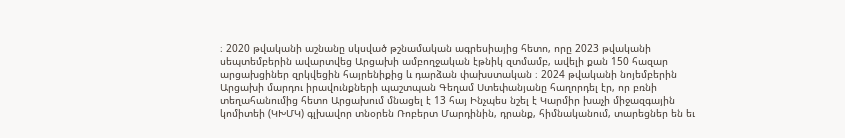։ 2020 թվականի աշնանը սկսված թշնամական ագրեսիայից հետո, որը 2023 թվականի սեպտեմբերին ավարտվեց Արցախի ամբողջական էթնիկ զտմամբ, ավելի քան 150 հազար արցախցիներ զրկվեցին հայրենիքից և դարձան փախստական ։ 2024 թվականի նոյեմբերին Արցախի մարդու իրավունքների պաշտպան Գեղամ Ստեփանյանը հաղորդել էր, որ բռնի տեղահանումից հետո Արցախում մնացել է 13 հայ Ինչպես նշել է Կարմիր խաչի միջազգային կոմիտեի (ԿԽՄԿ) գլխավոր տնօրեն Ռոբերտ Մարդինին, դրանք, հիմնականում, տարեցներ են եւ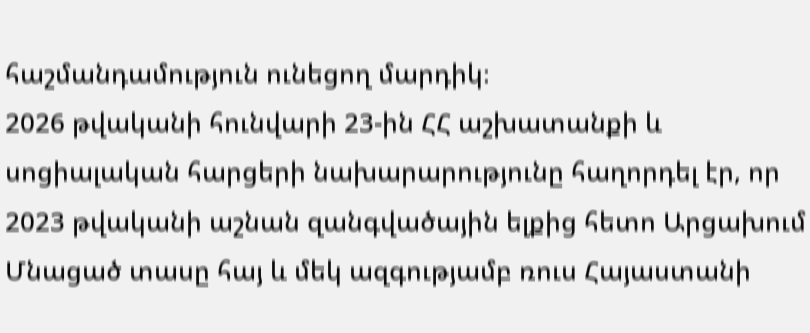հաշմանդամություն ունեցող մարդիկ։
2026 թվականի հունվարի 23-ին ՀՀ աշխատանքի և սոցիալական հարցերի նախարարությունը հաղորդել էր, որ 2023 թվականի աշնան զանգվածային ելքից հետո Արցախում Մնացած տասը հայ և մեկ ազգությամբ ռուս Հայաստանի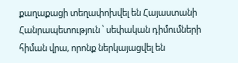քաղաքացի տեղափոխվել են Հայաստանի Հանրապետություն ՝ սեփական դիմումների հիման վրա, որոնք ներկայացվել են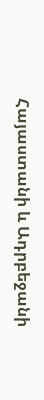Հայաստանի և Ադրբեջանի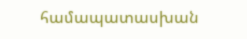համապատասխան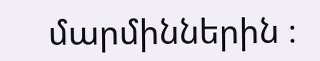մարմիններին ։